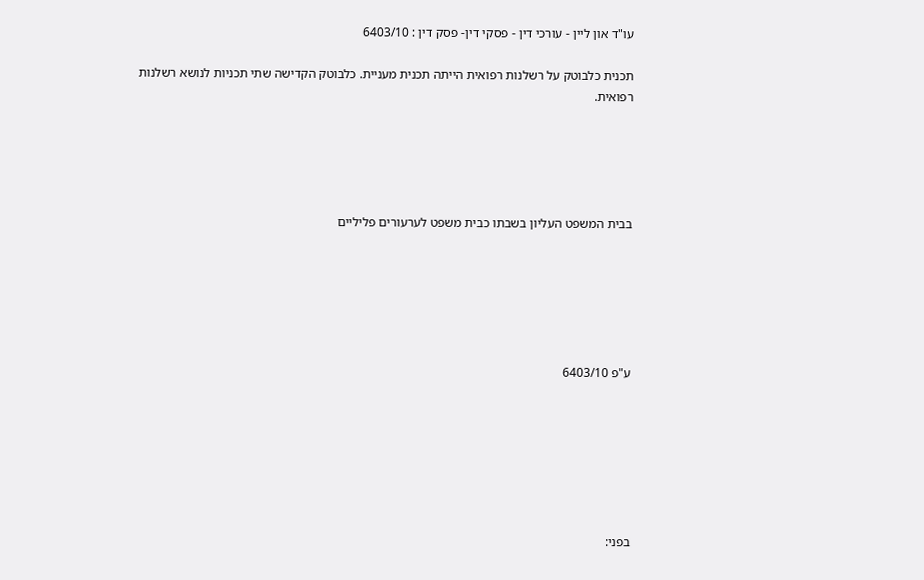עו"ד און ליין - עורכי דין - פסקי דין- פסק דין : 6403/10

תכנית כלבוטק על רשלנות רפואית הייתה תכנית מעניית. כלבוטק הקדישה שתי תכניות לנושא רשלנות רפואית.





בבית המשפט העליון בשבתו כבית משפט לערעורים פליליים






ע"פ 6403/10







בפני: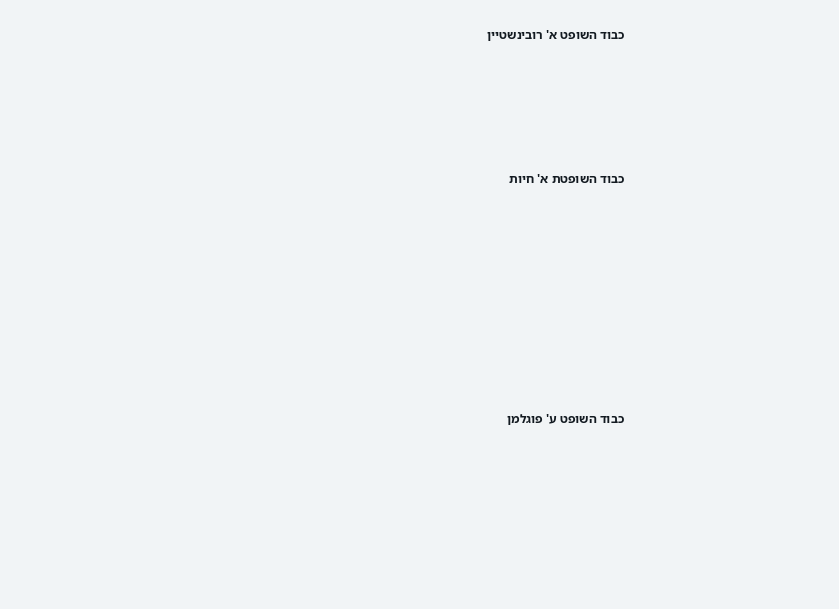כבוד השופט א' רובינשטיין





כבוד השופטת א' חיות









כבוד השופט ע' פוגלמן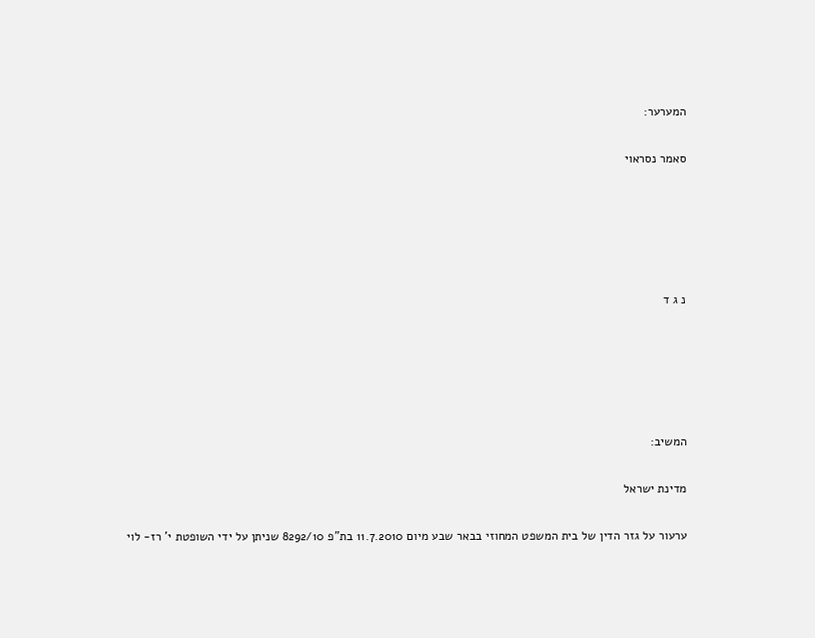המערער:

סאמר נסראוי





נ ג ד





המשיב:

מדינת ישראל

ערעור על גזר הדין של בית המשפט המחוזי בבאר שבע מיום 11.7.2010 בת"פ 8292/10 שניתן על ידי השופטת י' רז- לוי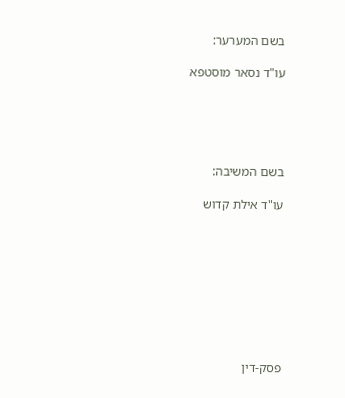בשם המערער:

עו"ד נסאר מוסטפא





בשם המשיבה:

עו"ד אילת קדוש









פסק-דין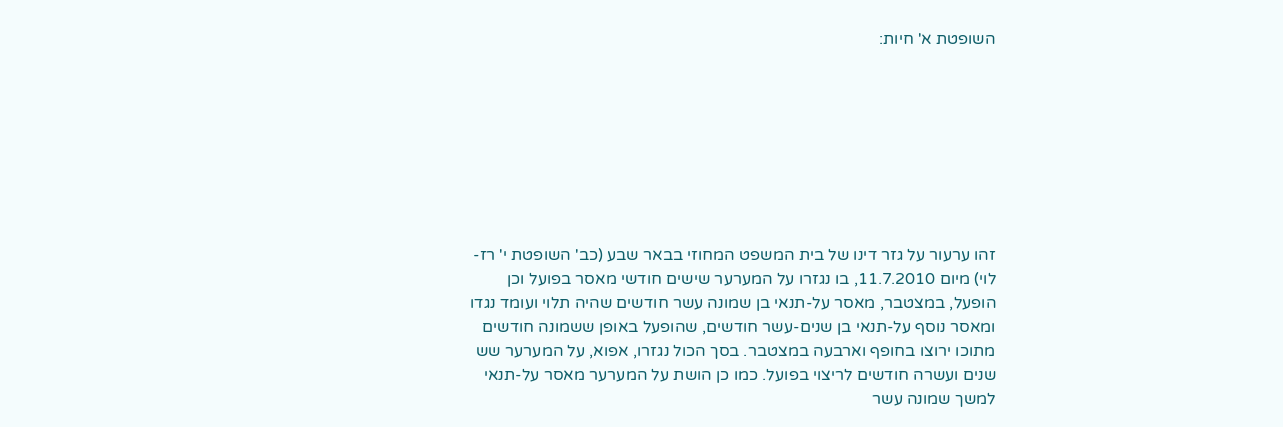השופטת א' חיות:








זהו ערעור על גזר דינו של בית המשפט המחוזי בבאר שבע (כב' השופטת י' רז-לוי) מיום 11.7.2010, בו נגזרו על המערער שישים חודשי מאסר בפועל וכן הופעל, במצטבר, מאסר על-תנאי בן שמונה עשר חודשים שהיה תלוי ועומד נגדו ומאסר נוסף על-תנאי בן שנים-עשר חודשים, שהופעל באופן ששמונה חודשים מתוכו ירוצו בחופף וארבעה במצטבר. בסך הכול נגזרו, אפוא, על המערער שש שנים ועשרה חודשים לריצוי בפועל. כמו כן הושת על המערער מאסר על-תנאי למשך שמונה עשר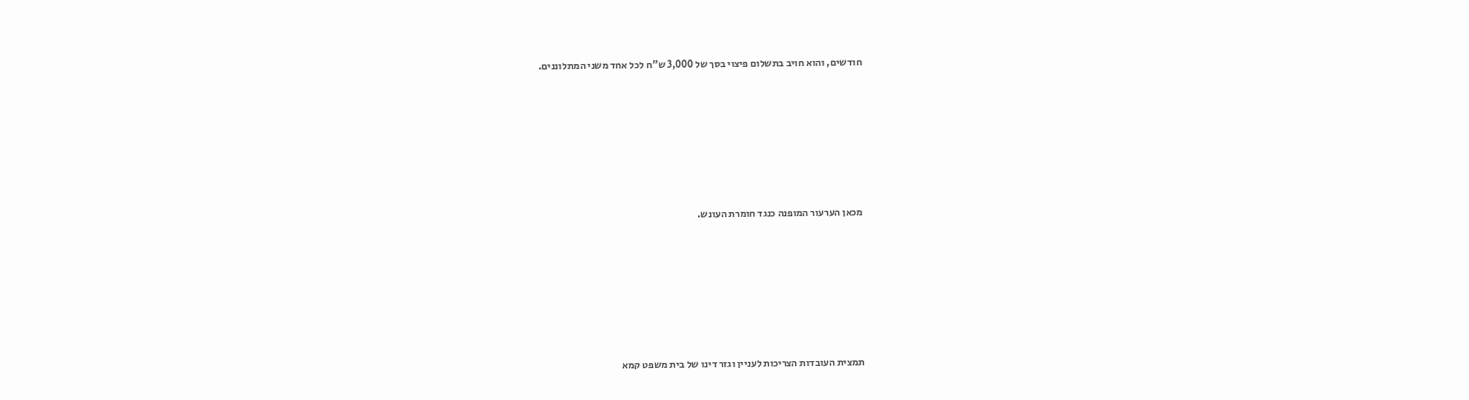חודשים, והוא חויב בתשלום פיצוי בסך של 3,000 ש"ח לכל אחד משני המתלוננים.









מכאן הערעור המופנה כנגד חומרת העונש.









תמצית העובדות הצריכות לעניין וגזר דינו של בית משפט קמא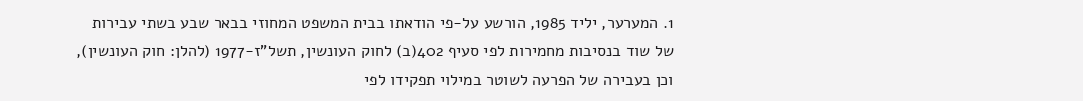1. המערער, יליד 1985, הורשע על-פי הודאתו בבית המשפט המחוזי בבאר שבע בשתי עבירות של שוד בנסיבות מחמירות לפי סעיף 402(ב) לחוק העונשין, תשל"ז-1977 (להלן: חוק העונשין), וכן בעבירה של הפרעה לשוטר במילוי תפקידו לפי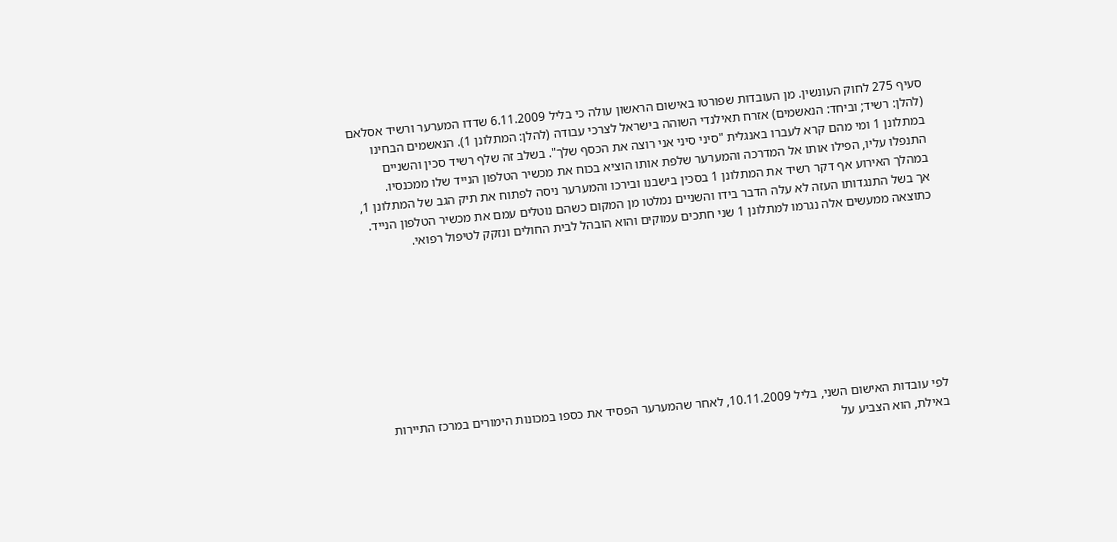סעיף 275 לחוק העונשין. מן העובדות שפורטו באישום הראשון עולה כי בליל 6.11.2009 שדדו המערער ורשיד אסלאם (להלן: רשיד; וביחד: הנאשמים) אזרח תאילנדי השוהה בישראל לצרכי עבודה (להלן: המתלונן 1). הנאשמים הבחינו במתלונן 1 ומי מהם קרא לעברו באנגלית "סיני סיני אני רוצה את הכסף שלך". בשלב זה שלף רשיד סכין והשניים התנפלו עליו, הפילו אותו אל המדרכה והמערער שלפת אותו הוציא בכוח את מכשיר הטלפון הנייד שלו ממכנסיו. במהלך האירוע אף דקר רשיד את המתלונן 1 בסכין בישבנו ובירכו והמערער ניסה לפתוח את תיק הגב של המתלונן 1, אך בשל התנגדותו העזה לא עלה הדבר בידו והשניים נמלטו מן המקום כשהם נוטלים עמם את מכשיר הטלפון הנייד. כתוצאה ממעשים אלה נגרמו למתלונן 1 שני חתכים עמוקים והוא הובהל לבית החולים ונזקק לטיפול רפואי.









לפי עובדות האישום השני, בליל 10.11.2009, לאחר שהמערער הפסיד את כספו במכונות הימורים במרכז התיירות באילת, הוא הצביע על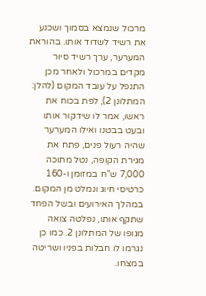מרכול שנמצא בסמוך ושכנע את רשיד לשדוד אותו. בהוראת המערער, ערך רשיד סיור מקדים במרכול ולאחר מכן התנפל על עובד המקום (להלן: המתלונן 2), לפת בכוח את ראשו, אמר לו שידקור אותו ובעט בבטנו ואילו המערער שהיה רעול פנים, פתח את מגירת הקופה, נטל מתוכה 7,000 ש"ח במזומן ו-160 כרטיסי חיוג ונמלט מן המקום. במהלך האירועים ובשל הפחד שתקף אותו, נפלטה צואה מגופו של המתלונן 2. כמו כן נגרמו לו חבלות בפניו ושריטה במצחו.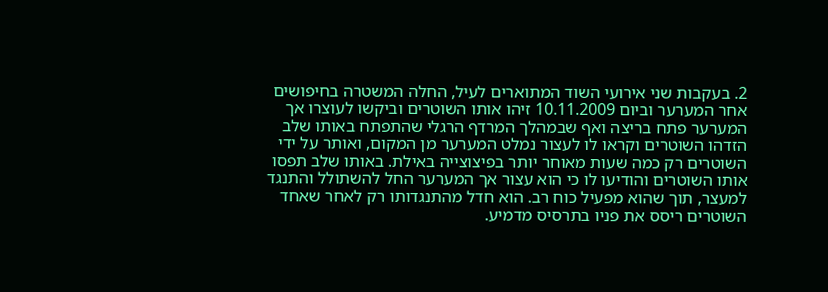2. בעקבות שני אירועי השוד המתוארים לעיל, החלה המשטרה בחיפושים אחר המערער וביום 10.11.2009 זיהו אותו השוטרים וביקשו לעוצרו אך המערער פתח בריצה ואף שבמהלך המרדף הרגלי שהתפתח באותו שלב הזדהו השוטרים וקראו לו לעצור נמלט המערער מן המקום, ואותר על ידי השוטרים רק כמה שעות מאוחר יותר בפיצוצייה באילת. באותו שלב תפסו אותו השוטרים והודיעו לו כי הוא עצור אך המערער החל להשתולל והתנגד למעצר, תוך שהוא מפעיל כוח רב. הוא חדל מהתנגדותו רק לאחר שאחד השוטרים ריסס את פניו בתרסיס מדמיע.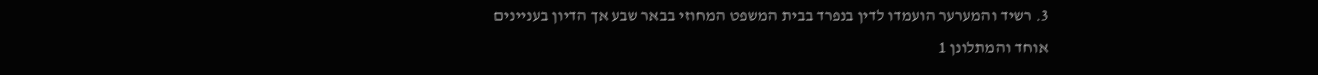3. רשיד והמערער הועמדו לדין בנפרד בבית המשפט המחוזי בבאר שבע אך הדיון בעניינים אוחד והמתלונן 1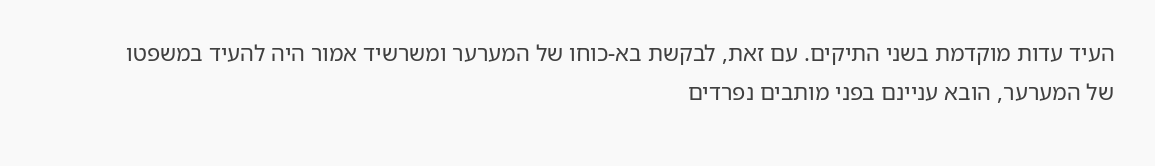העיד עדות מוקדמת בשני התיקים. עם זאת, לבקשת בא-כוחו של המערער ומשרשיד אמור היה להעיד במשפטו של המערער, הובא עניינם בפני מותבים נפרדים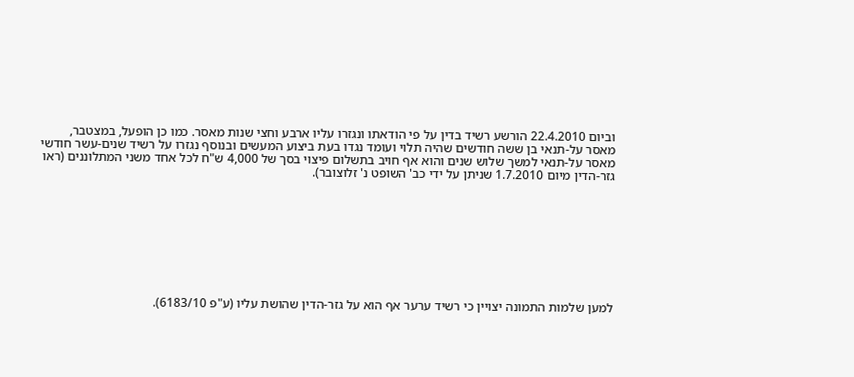וביום 22.4.2010 הורשע רשיד בדין על פי הודאתו ונגזרו עליו ארבע וחצי שנות מאסר. כמו כן הופעל, במצטבר, מאסר על-תנאי בן ששה חודשים שהיה תלוי ועומד נגדו בעת ביצוע המעשים ובנוסף נגזרו על רשיד שנים-עשר חודשי מאסר על-תנאי למשך שלוש שנים והוא אף חויב בתשלום פיצוי בסך של 4,000 ש"ח לכל אחד משני המתלוננים (ראו גזר-הדין מיום 1.7.2010 שניתן על ידי כב' השופט נ' זלוצובר).









למען שלמות התמונה יצויין כי רשיד ערער אף הוא על גזר-הדין שהושת עליו (ע"פ 6183/10).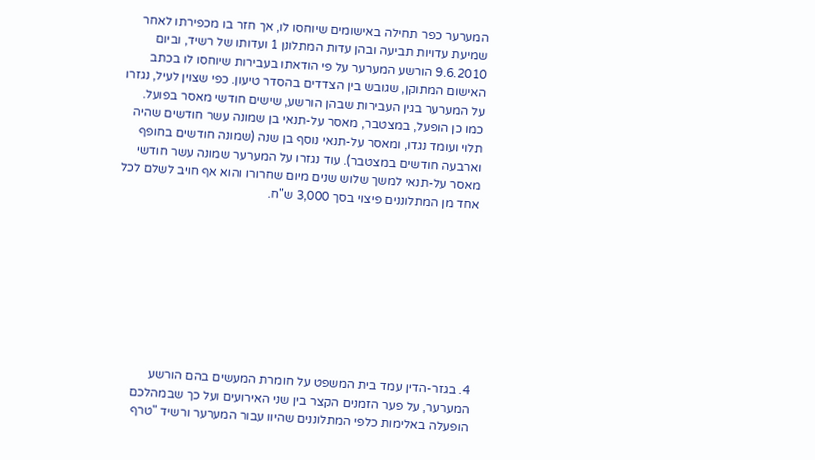המערער כפר תחילה באישומים שיוחסו לו, אך חזר בו מכפירתו לאחר שמיעת עדויות תביעה ובהן עדות המתלונן 1 ועדותו של רשיד, וביום 9.6.2010 הורשע המערער על פי הודאתו בעבירות שיוחסו לו בכתב האישום המתוקן, שגובש בין הצדדים בהסדר טיעון. כפי שצוין לעיל, נגזרו על המערער בגין העבירות שבהן הורשע, שישים חודשי מאסר בפועל. כמו כן הופעל, במצטבר, מאסר על-תנאי בן שמונה עשר חודשים שהיה תלוי ועומד נגדו, ומאסר על-תנאי נוסף בן שנה (שמונה חודשים בחופף וארבעה חודשים במצטבר). עוד נגזרו על המערער שמונה עשר חודשי מאסר על-תנאי למשך שלוש שנים מיום שחרורו והוא אף חויב לשלם לכל אחד מן המתלוננים פיצוי בסך 3,000 ש"ח.









4. בגזר-הדין עמד בית המשפט על חומרת המעשים בהם הורשע המערער, על פער הזמנים הקצר בין שני האירועים ועל כך שבמהלכם הופעלה באלימות כלפי המתלוננים שהיוו עבור המערער ורשיד "טרף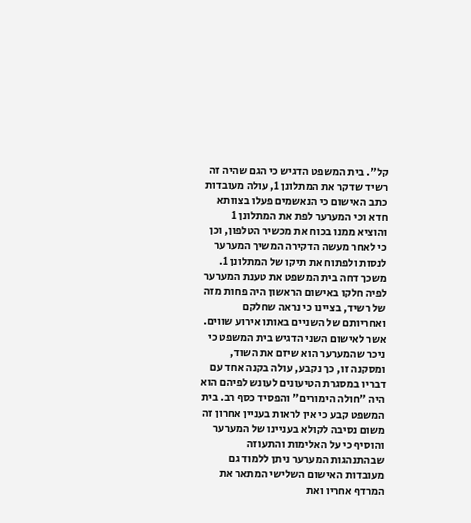קל". בית המשפט הדגיש כי הגם שהיה זה רשיד שדקר את המתלונן 1, עולה מעובדות כתב האישום כי הנאשמים פעלו בצוותא חדא וכי המערער לפת את המתלונן 1 והוציא ממנו בכוח את מכשיר הטלפון, וכן כי לאחר מעשה הדקירה המשיך המערער לנסות ולפתוח את תיקו של המתלונן 1. משכך דחה בית המשפט את טענת המערער לפיה חלקו באישום הראשון היה פחות מזה של רשיד, בציינו כי נראה שחלקם ואחריותם של השניים באותו אירוע שווים. אשר לאישום השני הדגיש בית המשפט כי ניכר שהמערער הוא שיזם את השוד, ומסקנה זו, כך נקבע, עולה בקנה אחד עם דבריו במסגרת הטיעונים לעונש לפיהם הוא היה "חולה הימורים" והפסיד כסף רב. בית המשפט קבע כי אין לראות בעניין אחרון זה משום נסיבה לקולא בעניינו של המערער והוסיף כי על האלימות והתעוזה שבהתנהגות המערער ניתן ללמוד גם מעובדות האישום השלישי המתאר את המרדף אחריו ואת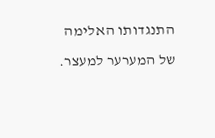התנגדותו האלימה של המערער למעצר.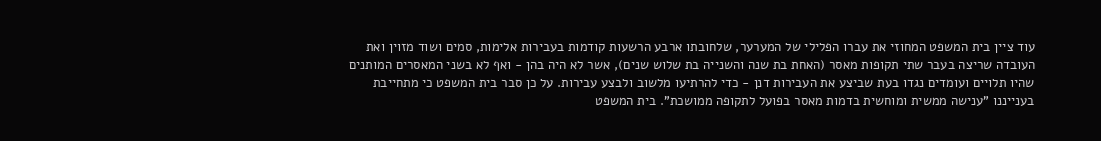עוד ציין בית המשפט המחוזי את עברו הפלילי של המערער, שלחובתו ארבע הרשעות קודמות בעבירות אלימות, סמים ושוד מזוין ואת העובדה שריצה בעבר שתי תקופות מאסר (האחת בת שנה והשנייה בת שלוש שנים), אשר לא היה בהן - ואף לא בשני המאסרים המותנים שהיו תלויים ועומדים נגדו בעת שביצע את העבירות דנן - כדי להרתיעו מלשוב ולבצע עבירות. על כן סבר בית המשפט כי מתחייבת בענייננו "ענישה ממשית ומוחשית בדמות מאסר בפועל לתקופה ממושכת". בית המשפט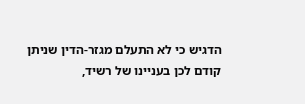הדגיש כי לא התעלם מגזר-הדין שניתן קודם לכן בעניינו של רשיד,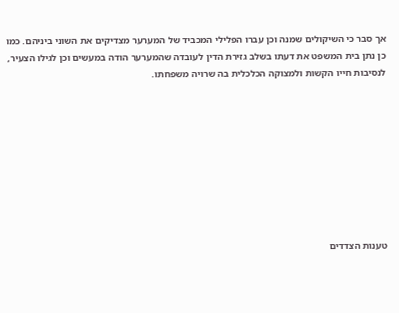אך סבר כי השיקולים שמנה וכן עברו הפלילי המכביד של המערער מצדיקים את השוני ביניהם. כמו כן נתן בית המשפט את דעתו בשלב גזירת הדין לעובדה שהמערער הודה במעשים וכן לגילו הצעיר, לנסיבות חייו הקשות ולמצוקה הכלכלית בה שרויה משפחתו.









טענות הצדדים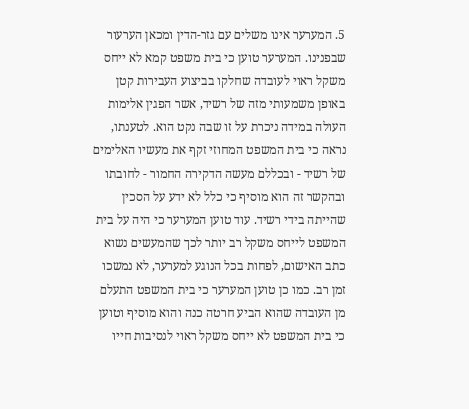5. המערער אינו משלים עם גזר-הדין ומכאן הערעור שבפנינו. המערער טוען כי בית משפט קמא לא ייחס משקל ראוי לעובדה שחלקו בביצוע העבירות קטן באופן משמעותי מזה של רשיד, אשר הפגין אלימות העולה במידה ניכרת על זו שבה נקט הוא. לטענתו, נראה כי בית המשפט המחוזי זקף את מעשיו האלימים של רשיד - ובכללם מעשה הדקירה החמור - לחובתו ובהקשר זה הוא מוסיף כי כלל לא ידע על הסכין שהייתה בידי רשיד. עוד טוען המערער כי היה על בית המשפט לייחס משקל רב יותר לכך שהמעשים נשוא כתב האישום, לפחות בכל הנוגע למערער, לא נמשכו זמן רב. כמו כן טוען המערער כי בית המשפט התעלם מן העובדה שהוא הביע חרטה כנה והוא מוסיף וטוען כי בית המשפט לא ייחס משקל ראוי לנסיבות חייו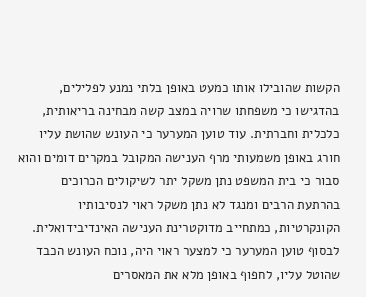הקשות שהובילו אותו כמעט באופן בלתי נמנע לפלילים, בהדגישו כי משפחתו שרויה במצב קשה מבחינה בריאותית, כלכלית וחברתית. עוד טוען המערער כי העונש שהושת עליו חורג באופן משמעותי מרף הענישה המקובל במקרים דומים והוא סבור כי בית המשפט נתן משקל יתר לשיקולים הכרוכים בהרתעת הרבים ומנגד לא נתן משקל ראוי לנסיבותיו הקונקרטיות, כמתחייב מדוקטרינת הענישה האינדיבידואלית. לבסוף טוען המערער כי למצער ראוי היה, נוכח העונש הכבד שהוטל עליו, לחפוף באופן מלא את המאסרים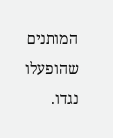המותנים שהופעלו נגדו.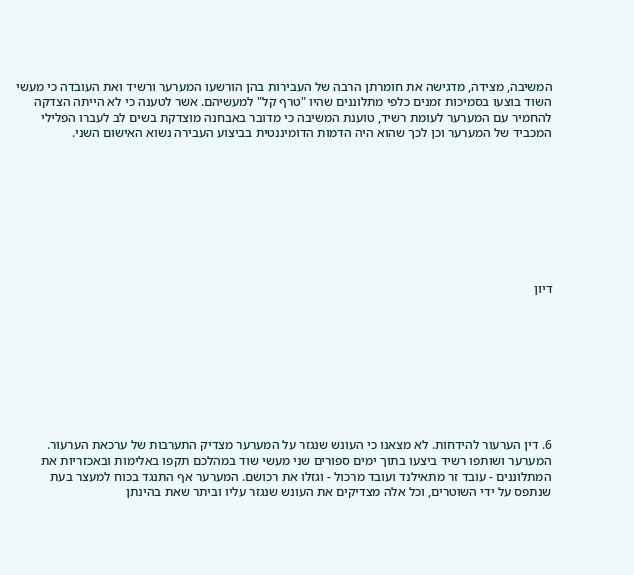המשיבה, מצידה, מדגישה את חומרתן הרבה של העבירות בהן הורשעו המערער ורשיד ואת העובדה כי מעשי השוד בוצעו בסמיכות זמנים כלפי מתלוננים שהיו "טרף קל" למעשיהם. אשר לטענה כי לא הייתה הצדקה להחמיר עם המערער לעומת רשיד, טוענת המשיבה כי מדובר באבחנה מוצדקת בשים לב לעברו הפלילי המכביד של המערער וכן לכך שהוא היה הדמות הדומיננטית בביצוע העבירה נשוא האישום השני.









דיון









6. דין הערעור להידחות. לא מצאנו כי העונש שנגזר על המערער מצדיק התערבות של ערכאת הערעור. המערער ושותפו רשיד ביצעו בתוך ימים ספורים שני מעשי שוד במהלכם תקפו באלימות ובאכזריות את המתלוננים - עובד זר מתאילנד ועובד מרכול - וגזלו את רכושם. המערער אף התנגד בכוח למעצר בעת שנתפס על ידי השוטרים, וכל אלה מצדיקים את העונש שנגזר עליו וביתר שאת בהינתן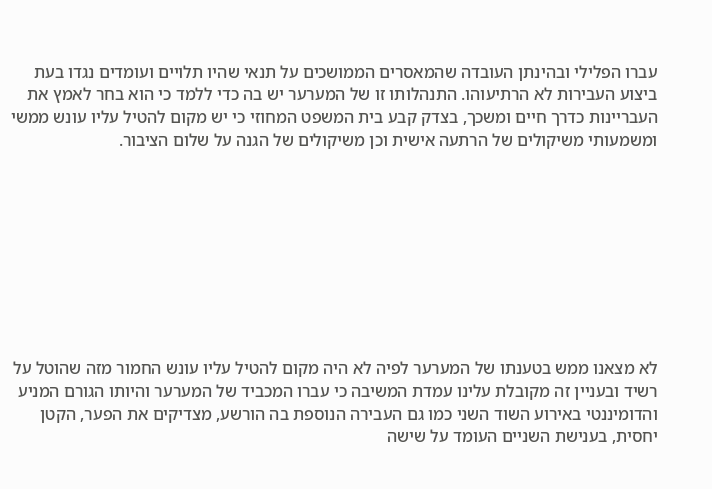עברו הפלילי ובהינתן העובדה שהמאסרים הממושכים על תנאי שהיו תלויים ועומדים נגדו בעת ביצוע העבירות לא הרתיעוהו. התנהלותו זו של המערער יש בה כדי ללמד כי הוא בחר לאמץ את העבריינות כדרך חיים ומשכך, בצדק קבע בית המשפט המחוזי כי יש מקום להטיל עליו עונש ממשי ומשמעותי משיקולים של הרתעה אישית וכן משיקולים של הגנה על שלום הציבור.









לא מצאנו ממש בטענתו של המערער לפיה לא היה מקום להטיל עליו עונש החמור מזה שהוטל על רשיד ובעניין זה מקובלת עלינו עמדת המשיבה כי עברו המכביד של המערער והיותו הגורם המניע והדומיננטי באירוע השוד השני כמו גם העבירה הנוספת בה הורשע, מצדיקים את הפער, הקטן יחסית, בענישת השניים העומד על שישה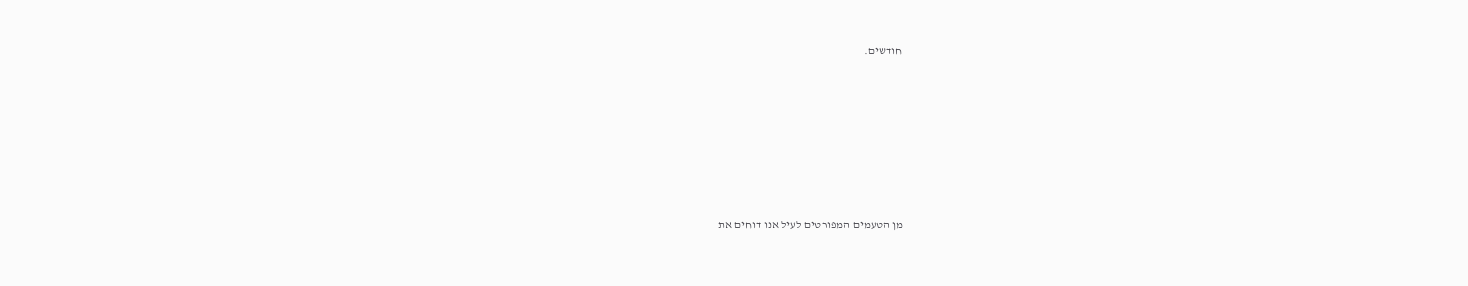חודשים.









מן הטעמים המפורטים לעיל אנו דוחים את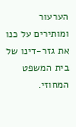הערעור ומותירים על כנו את גזר-דינו של בית המשפט המחוזי.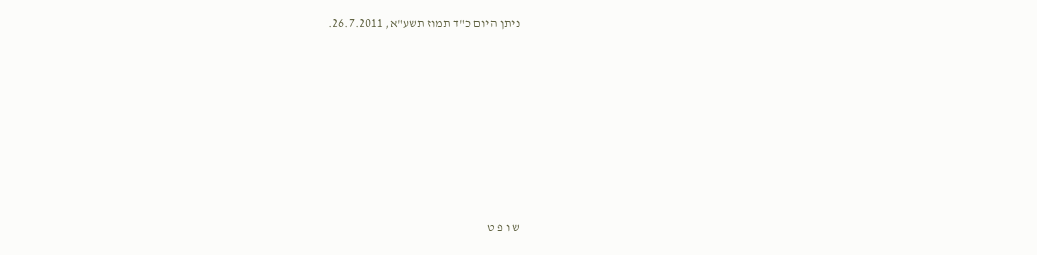ניתן היום כ"ד תמוז תשע"א, 26.7.2011.









ש ו פ ט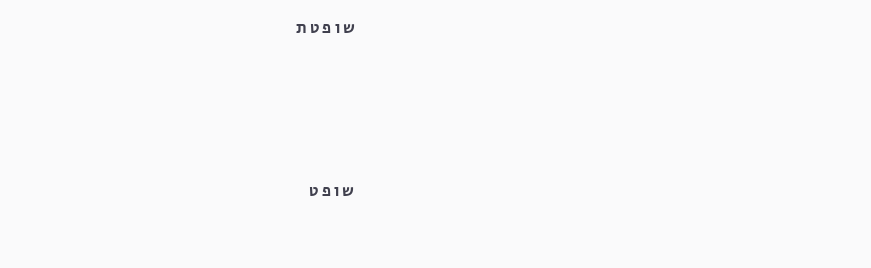ש ו פ ט ת





ש ו פ ט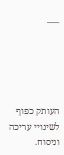___





העותק כפוף לשינויי עריכה וניסוח.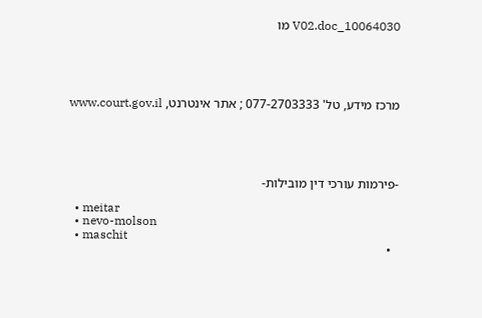10064030_V02.doc מו





מרכז מידע, טל' 077-2703333 ; אתר אינטרנט, www.court.gov.il





-פירמות עורכי דין מובילות-

  • meitar
  • nevo-molson
  • maschit
  •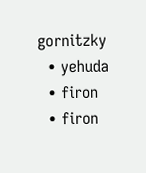gornitzky
  • yehuda
  • firon
  • firon